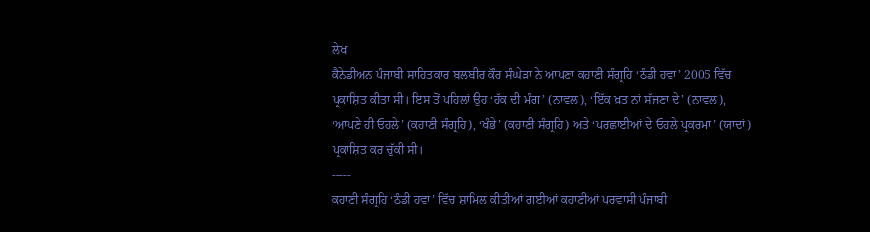ਲੇਖ
ਕੈਨੇਡੀਅਨ ਪੰਜਾਬੀ ਸਾਹਿਤਕਾਰ ਬਲਬੀਰ ਕੌਰ ਸੰਘੇੜਾ ਨੇ ਆਪਣਾ ਕਹਾਣੀ ਸੰਗ੍ਰਹਿ ‘ਠੰਡੀ ਹਵਾ’ 2005 ਵਿੱਚ ਪ੍ਰਕਾਸ਼ਿਤ ਕੀਤਾ ਸੀ। ਇਸ ਤੋਂ ਪਹਿਲਾਂ ਉਹ ‘ਹੱਕ ਦੀ ਮੰਗ’ (ਨਾਵਲ), ‘ਇੱਕ ਖ਼ਤ ਨਾਂ ਸੱਜਣਾ ਦੇ’ (ਨਾਵਲ), ‘ਆਪਣੇ ਹੀ ਓਹਲੇ’ (ਕਹਾਣੀ ਸੰਗ੍ਰਹਿ), ‘ਖੰਭੇ’ (ਕਹਾਣੀ ਸੰਗ੍ਰਹਿ) ਅਤੇ ‘ਪਰਛਾਈਆਂ ਦੇ ਓਹਲੇ ਪ੍ਰਕਰਮਾ’ (ਯਾਦਾਂ) ਪ੍ਰਕਾਸ਼ਿਤ ਕਰ ਚੁੱਕੀ ਸੀ।
-----
ਕਹਾਣੀ ਸੰਗ੍ਰਹਿ ‘ਠੰਡੀ ਹਵਾ’ ਵਿੱਚ ਸ਼ਾਮਿਲ ਕੀਤੀਆਂ ਗਈਆਂ ਕਹਾਣੀਆਂ ਪਰਵਾਸੀ ਪੰਜਾਬੀ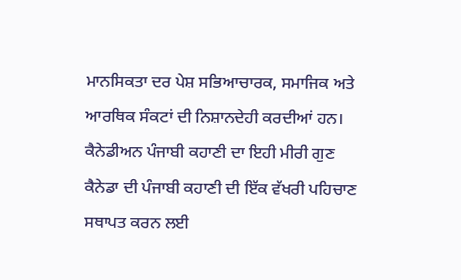ਮਾਨਸਿਕਤਾ ਦਰ ਪੇਸ਼ ਸਭਿਆਚਾਰਕ, ਸਮਾਜਿਕ ਅਤੇ ਆਰਥਿਕ ਸੰਕਟਾਂ ਦੀ ਨਿਸ਼ਾਨਦੇਹੀ ਕਰਦੀਆਂ ਹਨ। ਕੈਨੇਡੀਅਨ ਪੰਜਾਬੀ ਕਹਾਣੀ ਦਾ ਇਹੀ ਮੀਰੀ ਗੁਣ ਕੈਨੇਡਾ ਦੀ ਪੰਜਾਬੀ ਕਹਾਣੀ ਦੀ ਇੱਕ ਵੱਖਰੀ ਪਹਿਚਾਣ ਸਥਾਪਤ ਕਰਨ ਲਈ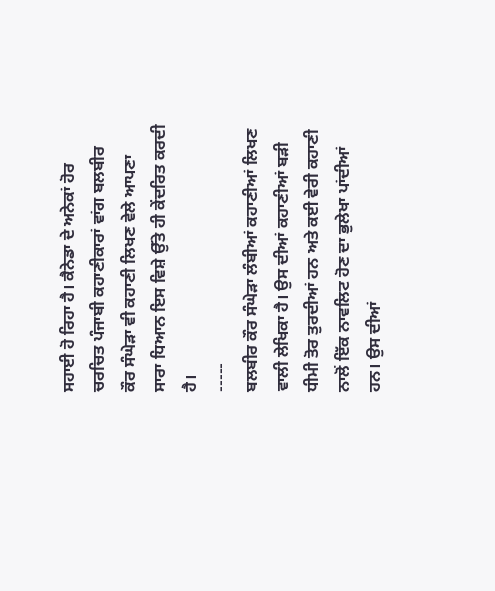ਸਹਾਈ ਹੋ ਰਿਹਾ ਹੈ। ਕੈਨੇਡਾ ਦੇ ਅਨੇਕਾਂ ਹੋਰ ਚਰਚਿਤ ਪੰਜਾਬੀ ਕਹਾਣੀਕਾਰਾਂ ਵਾਂਗ ਬਲਬੀਰ ਕੌਰ ਸੰਘੇੜਾ ਵੀ ਕਹਾਣੀ ਲਿਖਣ ਵੇਲੇ ਆਪਣਾ ਸਾਰਾ ਧਿਆਨ ਇਸ ਵਿਸ਼ੇ ਉੱਤੇ ਹੀ ਕੇਂਦਰਿਤ ਕਰਦੀ ਹੈ।
-----
ਬਲਬੀਰ ਕੌਰ ਸੰਘੇੜਾ ਲੰਬੀਆਂ ਕਹਾਣੀਆਂ ਲਿਖਣ ਵਾਲੀ ਲੇਖਿਕਾ ਹੈ। ਉਸ ਦੀਆਂ ਕਹਾਣੀਆਂ ਬੜੀ ਧੀਮੀ ਤੋਰ ਤੁਰਦੀਆਂ ਹਨ ਅਤੇ ਕਈ ਵੇਰੀ ਕਹਾਣੀ ਨਾਲੋਂ ਇੱਕ ਨਾਵਲਿਟ ਹੋਣ ਦਾ ਭੁਲੇਖਾ ਪਾਂਦੀਆਂ ਹਨ। ਉਸ ਦੀਆਂ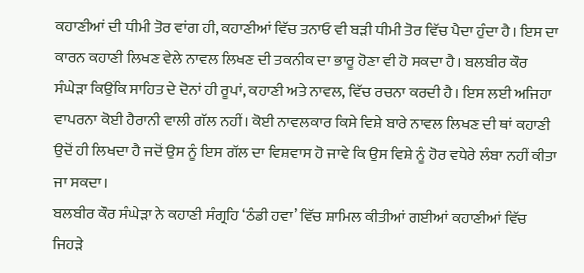ਕਹਾਣੀਆਂ ਦੀ ਧੀਮੀ ਤੋਰ ਵਾਂਗ ਹੀ, ਕਹਾਣੀਆਂ ਵਿੱਚ ਤਨਾਓ ਵੀ ਬੜੀ ਧੀਮੀ ਤੋਰ ਵਿੱਚ ਪੈਦਾ ਹੁੰਦਾ ਹੈ। ਇਸ ਦਾ ਕਾਰਨ ਕਹਾਣੀ ਲਿਖਣ ਵੇਲੇ ਨਾਵਲ ਲਿਖਣ ਦੀ ਤਕਨੀਕ ਦਾ ਭਾਰੂ ਹੋਣਾ ਵੀ ਹੋ ਸਕਦਾ ਹੈ। ਬਲਬੀਰ ਕੌਰ ਸੰਘੇੜਾ ਕਿਉਂਕਿ ਸਾਹਿਤ ਦੇ ਦੋਨਾਂ ਹੀ ਰੂਪਾਂ, ਕਹਾਣੀ ਅਤੇ ਨਾਵਲ, ਵਿੱਚ ਰਚਨਾ ਕਰਦੀ ਹੈ। ਇਸ ਲਈ ਅਜਿਹਾ ਵਾਪਰਨਾ ਕੋਈ ਹੈਰਾਨੀ ਵਾਲੀ ਗੱਲ ਨਹੀਂ। ਕੋਈ ਨਾਵਲਕਾਰ ਕਿਸੇ ਵਿਸ਼ੇ ਬਾਰੇ ਨਾਵਲ ਲਿਖਣ ਦੀ ਥਾਂ ਕਹਾਣੀ ਉਦੋਂ ਹੀ ਲਿਖਦਾ ਹੈ ਜਦੋਂ ਉਸ ਨੂੰ ਇਸ ਗੱਲ ਦਾ ਵਿਸ਼ਵਾਸ ਹੋ ਜਾਵੇ ਕਿ ਉਸ ਵਿਸ਼ੇ ਨੂੰ ਹੋਰ ਵਧੇਰੇ ਲੰਬਾ ਨਹੀਂ ਕੀਤਾ ਜਾ ਸਕਦਾ।
ਬਲਬੀਰ ਕੌਰ ਸੰਘੇੜਾ ਨੇ ਕਹਾਣੀ ਸੰਗ੍ਰਹਿ ‘ਠੰਡੀ ਹਵਾ’ ਵਿੱਚ ਸ਼ਾਮਿਲ ਕੀਤੀਆਂ ਗਈਆਂ ਕਹਾਣੀਆਂ ਵਿੱਚ ਜਿਹੜੇ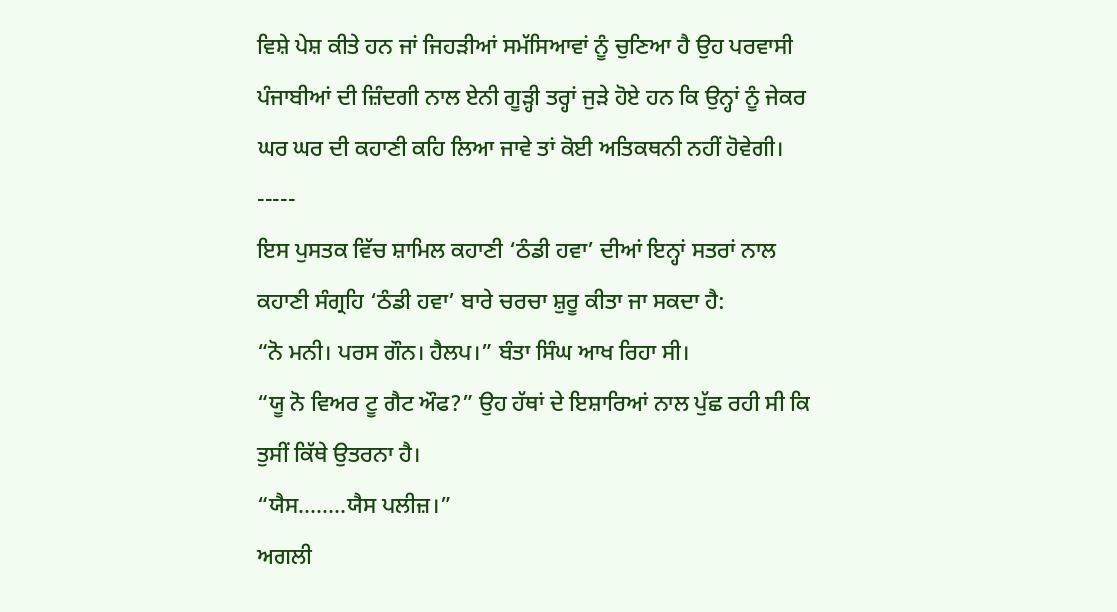ਵਿਸ਼ੇ ਪੇਸ਼ ਕੀਤੇ ਹਨ ਜਾਂ ਜਿਹੜੀਆਂ ਸਮੱਸਿਆਵਾਂ ਨੂੰ ਚੁਣਿਆ ਹੈ ਉਹ ਪਰਵਾਸੀ ਪੰਜਾਬੀਆਂ ਦੀ ਜ਼ਿੰਦਗੀ ਨਾਲ ਏਨੀ ਗੂੜ੍ਹੀ ਤਰ੍ਹਾਂ ਜੁੜੇ ਹੋਏ ਹਨ ਕਿ ਉਨ੍ਹਾਂ ਨੂੰ ਜੇਕਰ ਘਰ ਘਰ ਦੀ ਕਹਾਣੀ ਕਹਿ ਲਿਆ ਜਾਵੇ ਤਾਂ ਕੋਈ ਅਤਿਕਥਨੀ ਨਹੀਂ ਹੋਵੇਗੀ।
-----
ਇਸ ਪੁਸਤਕ ਵਿੱਚ ਸ਼ਾਮਿਲ ਕਹਾਣੀ ‘ਠੰਡੀ ਹਵਾ’ ਦੀਆਂ ਇਨ੍ਹਾਂ ਸਤਰਾਂ ਨਾਲ ਕਹਾਣੀ ਸੰਗ੍ਰਹਿ ‘ਠੰਡੀ ਹਵਾ’ ਬਾਰੇ ਚਰਚਾ ਸ਼ੁਰੂ ਕੀਤਾ ਜਾ ਸਕਦਾ ਹੈ:
“ਨੋ ਮਨੀ। ਪਰਸ ਗੌਨ। ਹੈਲਪ।” ਬੰਤਾ ਸਿੰਘ ਆਖ ਰਿਹਾ ਸੀ।
“ਯੂ ਨੋ ਵਿਅਰ ਟੂ ਗੈਟ ਔਫ?” ਉਹ ਹੱਥਾਂ ਦੇ ਇਸ਼ਾਰਿਆਂ ਨਾਲ ਪੁੱਛ ਰਹੀ ਸੀ ਕਿ ਤੁਸੀਂ ਕਿੱਥੇ ਉਤਰਨਾ ਹੈ।
“ਯੈਸ........ਯੈਸ ਪਲੀਜ਼।”
ਅਗਲੀ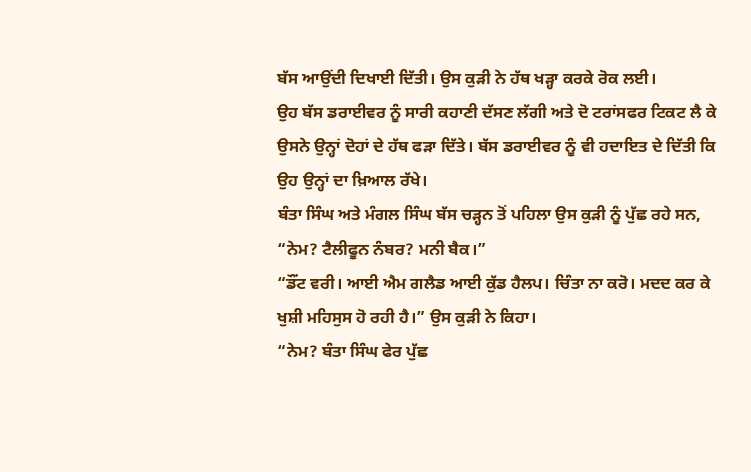ਬੱਸ ਆਉਂਦੀ ਦਿਖਾਈ ਦਿੱਤੀ। ਉਸ ਕੁੜੀ ਨੇ ਹੱਥ ਖੜ੍ਹਾ ਕਰਕੇ ਰੋਕ ਲਈ।
ਉਹ ਬੱਸ ਡਰਾਈਵਰ ਨੂੰ ਸਾਰੀ ਕਹਾਣੀ ਦੱਸਣ ਲੱਗੀ ਅਤੇ ਦੋ ਟਰਾਂਸਫਰ ਟਿਕਟ ਲੈ ਕੇ ਉਸਨੇ ਉਨ੍ਹਾਂ ਦੋਹਾਂ ਦੇ ਹੱਥ ਫੜਾ ਦਿੱਤੇ। ਬੱਸ ਡਰਾਈਵਰ ਨੂੰ ਵੀ ਹਦਾਇਤ ਦੇ ਦਿੱਤੀ ਕਿ ਉਹ ਉਨ੍ਹਾਂ ਦਾ ਖ਼ਿਆਲ ਰੱਖੇ।
ਬੰਤਾ ਸਿੰਘ ਅਤੇ ਮੰਗਲ ਸਿੰਘ ਬੱਸ ਚੜ੍ਹਨ ਤੋਂ ਪਹਿਲਾ ਉਸ ਕੁੜੀ ਨੂੰ ਪੁੱਛ ਰਹੇ ਸਨ, “ਨੇਮ? ਟੈਲੀਫੂਨ ਨੰਬਰ? ਮਨੀ ਬੈਕ।”
“ਡੌਂਟ ਵਰੀ। ਆਈ ਐਮ ਗਲੈਡ ਆਈ ਕੁੱਡ ਹੈਲਪ। ਚਿੰਤਾ ਨਾ ਕਰੋ। ਮਦਦ ਕਰ ਕੇ ਖੁਸ਼ੀ ਮਹਿਸੁਸ ਹੋ ਰਹੀ ਹੈ।” ਉਸ ਕੁੜੀ ਨੇ ਕਿਹਾ।
“ਨੇਮ? ਬੰਤਾ ਸਿੰਘ ਫੇਰ ਪੁੱਛ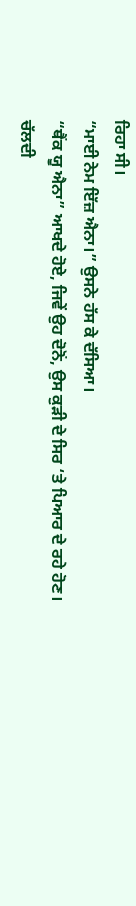ਰਿਹਾ ਸੀ।
“ਮਾਈ ਨੇਮ ਇੱਜ਼ ਐਨਾ।” ਉਸਨੇ ਹੱਸ ਕੇ ਦੱਸਿਆ।
“ਥੈਂਕ ਯੂ ਐਨਾ” ਆਖਦੇ ਹੋਏ, ਜਿਵੇਂ ਉਹ ਦੋਨੋਂ, ਉਸ ਕੁੜੀ ਦੇ ਸਿਰ ‘ਤੇ ਪਿਆਰ ਦੇ ਰਹੇ ਹੋਣ।
ਚੱਲਦੀ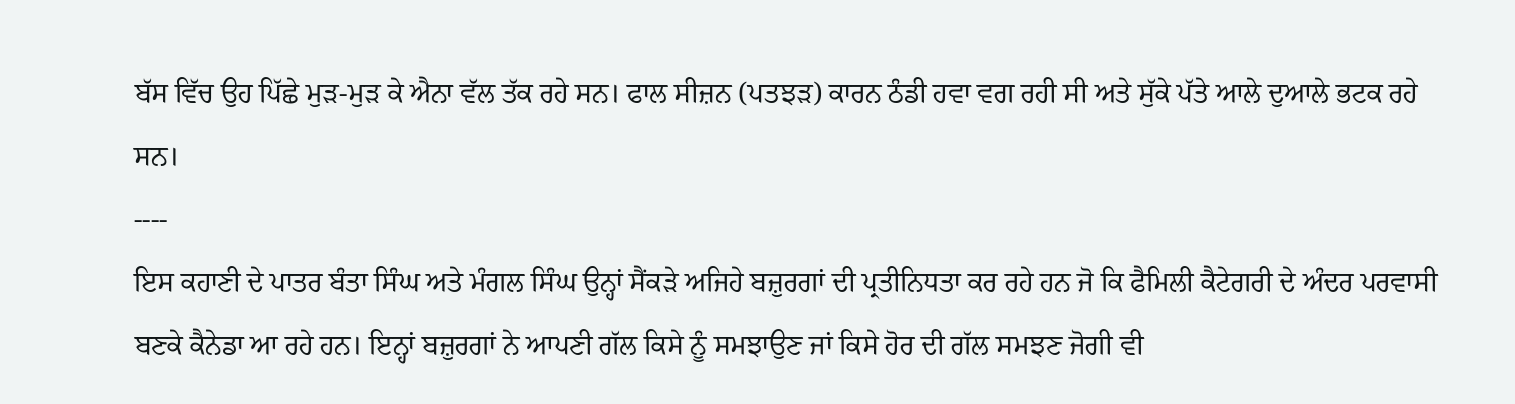ਬੱਸ ਵਿੱਚ ਉਹ ਪਿੱਛੇ ਮੁੜ-ਮੁੜ ਕੇ ਐਨਾ ਵੱਲ ਤੱਕ ਰਹੇ ਸਨ। ਫਾਲ ਸੀਜ਼ਨ (ਪਤਝੜ) ਕਾਰਨ ਠੰਡੀ ਹਵਾ ਵਗ ਰਹੀ ਸੀ ਅਤੇ ਸੁੱਕੇ ਪੱਤੇ ਆਲੇ ਦੁਆਲੇ ਭਟਕ ਰਹੇ ਸਨ।
----
ਇਸ ਕਹਾਣੀ ਦੇ ਪਾਤਰ ਬੰਤਾ ਸਿੰਘ ਅਤੇ ਮੰਗਲ ਸਿੰਘ ਉਨ੍ਹਾਂ ਸੈਂਕੜੇ ਅਜਿਹੇ ਬਜ਼ੁਰਗਾਂ ਦੀ ਪ੍ਰਤੀਨਿਧਤਾ ਕਰ ਰਹੇ ਹਨ ਜੋ ਕਿ ਫੈਮਿਲੀ ਕੈਟੇਗਰੀ ਦੇ ਅੰਦਰ ਪਰਵਾਸੀ ਬਣਕੇ ਕੈਨੇਡਾ ਆ ਰਹੇ ਹਨ। ਇਨ੍ਹਾਂ ਬਜ਼ੁਰਗਾਂ ਨੇ ਆਪਣੀ ਗੱਲ ਕਿਸੇ ਨੂੰ ਸਮਝਾਉਣ ਜਾਂ ਕਿਸੇ ਹੋਰ ਦੀ ਗੱਲ ਸਮਝਣ ਜੋਗੀ ਵੀ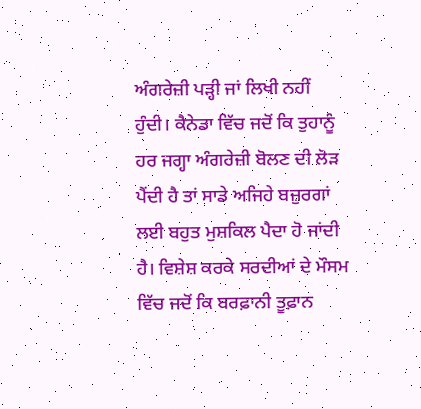ਅੰਗਰੇਜ਼ੀ ਪੜ੍ਹੀ ਜਾਂ ਲਿਖੀ ਨਹੀਂ ਹੁੰਦੀ। ਕੈਨੇਡਾ ਵਿੱਚ ਜਦੋਂ ਕਿ ਤੁਹਾਨੂੰ ਹਰ ਜਗ੍ਹਾ ਅੰਗਰੇਜ਼ੀ ਬੋਲਣ ਦੀ ਲੋੜ ਪੈਂਦੀ ਹੈ ਤਾਂ ਸਾਡੇ ਅਜਿਹੇ ਬਜ਼ੁਰਗਾਂ ਲਈ ਬਹੁਤ ਮੁਸ਼ਕਿਲ ਪੈਦਾ ਹੋ ਜਾਂਦੀ ਹੈ। ਵਿਸ਼ੇਸ਼ ਕਰਕੇ ਸਰਦੀਆਂ ਦੇ ਮੌਸਮ ਵਿੱਚ ਜਦੋਂ ਕਿ ਬਰਫ਼ਾਨੀ ਤੂਫ਼ਾਨ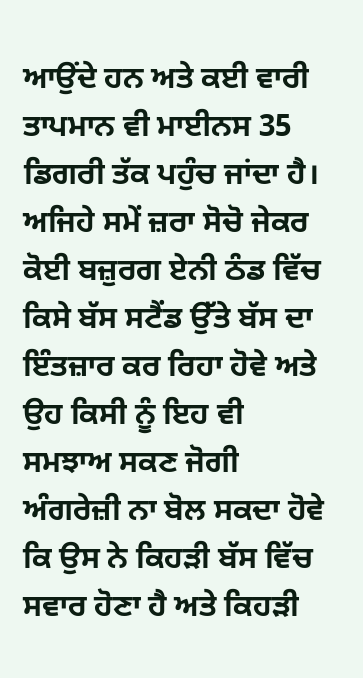ਆਉਂਦੇ ਹਨ ਅਤੇ ਕਈ ਵਾਰੀ ਤਾਪਮਾਨ ਵੀ ਮਾਈਨਸ 35 ਡਿਗਰੀ ਤੱਕ ਪਹੁੰਚ ਜਾਂਦਾ ਹੈ। ਅਜਿਹੇ ਸਮੇਂ ਜ਼ਰਾ ਸੋਚੋ ਜੇਕਰ ਕੋਈ ਬਜ਼ੁਰਗ ਏਨੀ ਠੰਡ ਵਿੱਚ ਕਿਸੇ ਬੱਸ ਸਟੈਂਡ ਉੱਤੇ ਬੱਸ ਦਾ ਇੰਤਜ਼ਾਰ ਕਰ ਰਿਹਾ ਹੋਵੇ ਅਤੇ ਉਹ ਕਿਸੀ ਨੂੰ ਇਹ ਵੀ ਸਮਝਾਅ ਸਕਣ ਜੋਗੀ ਅੰਗਰੇਜ਼ੀ ਨਾ ਬੋਲ ਸਕਦਾ ਹੋਵੇ ਕਿ ਉਸ ਨੇ ਕਿਹੜੀ ਬੱਸ ਵਿੱਚ ਸਵਾਰ ਹੋਣਾ ਹੈ ਅਤੇ ਕਿਹੜੀ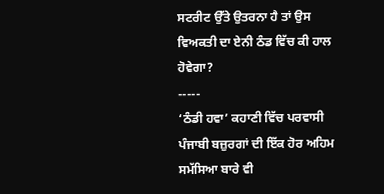ਸਟਰੀਟ ਉੱਤੇ ਉਤਰਨਾ ਹੈ ਤਾਂ ਉਸ ਵਿਅਕਤੀ ਦਾ ਏਨੀ ਠੰਡ ਵਿੱਚ ਕੀ ਹਾਲ ਹੋਵੇਗਾ?
-----
‘ਠੰਡੀ ਹਵਾ’ ਕਹਾਣੀ ਵਿੱਚ ਪਰਵਾਸੀ ਪੰਜਾਬੀ ਬਜ਼ੁਰਗਾਂ ਦੀ ਇੱਕ ਹੋਰ ਅਹਿਮ ਸਮੱਸਿਆ ਬਾਰੇ ਵੀ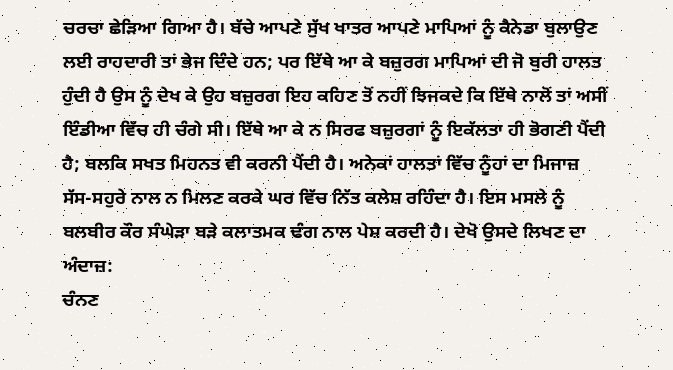ਚਰਚਾ ਛੇੜਿਆ ਗਿਆ ਹੈ। ਬੱਚੇ ਆਪਣੇ ਸੁੱਖ ਖਾਤਰ ਆਪਣੇ ਮਾਪਿਆਂ ਨੂੰ ਕੈਨੇਡਾ ਬੁਲਾਉਣ ਲਈ ਰਾਹਦਾਰੀ ਤਾਂ ਭੇਜ ਦਿੰਦੇ ਹਨ; ਪਰ ਇੱਥੇ ਆ ਕੇ ਬਜ਼ੁਰਗ ਮਾਪਿਆਂ ਦੀ ਜੋ ਬੁਰੀ ਹਾਲਤ ਹੁੰਦੀ ਹੈ ਉਸ ਨੂੰ ਦੇਖ ਕੇ ਉਹ ਬਜ਼ੁਰਗ ਇਹ ਕਹਿਣ ਤੋਂ ਨਹੀਂ ਝਿਜਕਦੇ ਕਿ ਇੱਥੇ ਨਾਲੋਂ ਤਾਂ ਅਸੀਂ ਇੰਡੀਆ ਵਿੱਚ ਹੀ ਚੰਗੇ ਸੀ। ਇੱਥੇ ਆ ਕੇ ਨ ਸਿਰਫ ਬਜ਼ੁਰਗਾਂ ਨੂੰ ਇਕੱਲਤਾ ਹੀ ਭੋਗਣੀ ਪੈਂਦੀ ਹੈ; ਬਲਕਿ ਸਖਤ ਮਿਹਨਤ ਵੀ ਕਰਨੀ ਪੈਂਦੀ ਹੈ। ਅਨੇਕਾਂ ਹਾਲਤਾਂ ਵਿੱਚ ਨੂੰਹਾਂ ਦਾ ਮਿਜਾਜ਼ ਸੱਸ-ਸਹੁਰੇ ਨਾਲ ਨ ਮਿਲਣ ਕਰਕੇ ਘਰ ਵਿੱਚ ਨਿੱਤ ਕਲੇਸ਼ ਰਹਿੰਦਾ ਹੈ। ਇਸ ਮਸਲੇ ਨੂੰ ਬਲਬੀਰ ਕੌਰ ਸੰਘੇੜਾ ਬੜੇ ਕਲਾਤਮਕ ਢੰਗ ਨਾਲ ਪੇਸ਼ ਕਰਦੀ ਹੈ। ਦੇਖੋ ਉਸਦੇ ਲਿਖਣ ਦਾ ਅੰਦਾਜ਼:
ਚੰਨਣ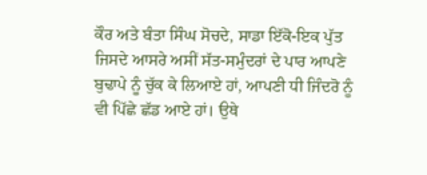ਕੌਰ ਅਤੇ ਬੰਤਾ ਸਿੰਘ ਸੋਚਦੇ, ਸਾਡਾ ਇੱਕੋ-ਇਕ ਪੁੱਤ ਜਿਸਦੇ ਆਸਰੇ ਅਸੀਂ ਸੱਤ-ਸਮੁੰਦਰਾਂ ਦੇ ਪਾਰ ਆਪਣੇ ਬੁਢਾਪੇ ਨੂੰ ਚੁੱਕ ਕੇ ਲਿਆਏ ਹਾਂ, ਆਪਣੀ ਧੀ ਜਿੰਦਰੋ ਨੂੰ ਵੀ ਪਿੱਛੇ ਛੱਡ ਆਏ ਹਾਂ। ਉਥੇ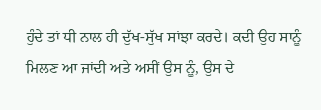ਹੁੰਦੇ ਤਾਂ ਧੀ ਨਾਲ ਹੀ ਦੁੱਖ-ਸੁੱਖ ਸਾਂਝਾ ਕਰਦੇ। ਕਦੀ ਉਹ ਸਾਨੂੰ ਮਿਲਣ ਆ ਜਾਂਦੀ ਅਤੇ ਅਸੀਂ ਉਸ ਨੂੰ, ਉਸ ਦੇ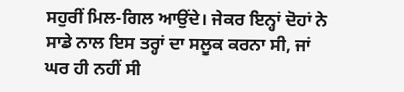ਸਹੁਰੀਂ ਮਿਲ-ਗਿਲ ਆਉਂਦੇ। ਜੇਕਰ ਇਨ੍ਹਾਂ ਦੋਹਾਂ ਨੇ ਸਾਡੇ ਨਾਲ ਇਸ ਤਰ੍ਹਾਂ ਦਾ ਸਲੂਕ ਕਰਨਾ ਸੀ, ਜਾਂ ਘਰ ਹੀ ਨਹੀਂ ਸੀ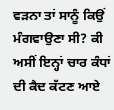ਵੜਨਾ ਤਾਂ ਸਾਨੂੰ ਕਿਉਂ ਮੰਗਵਾਉਣਾ ਸੀ? ਕੀ ਅਸੀਂ ਇਨ੍ਹਾਂ ਚਾਰ ਕੰਧਾਂ ਦੀ ਕੈਦ ਕੱਟਣ ਆਏ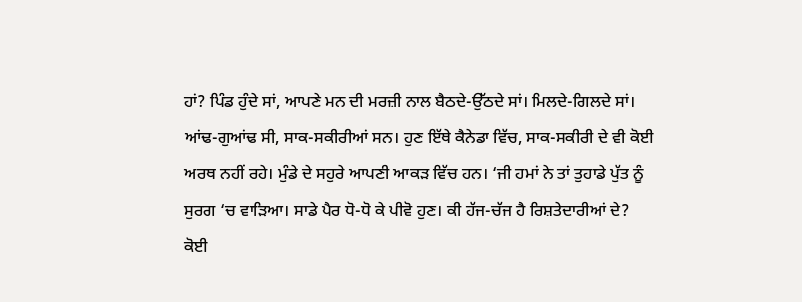ਹਾਂ? ਪਿੰਡ ਹੁੰਦੇ ਸਾਂ, ਆਪਣੇ ਮਨ ਦੀ ਮਰਜ਼ੀ ਨਾਲ ਬੈਠਦੇ-ਉੱਠਦੇ ਸਾਂ। ਮਿਲਦੇ-ਗਿਲਦੇ ਸਾਂ। ਆਂਢ-ਗੁਆਂਢ ਸੀ, ਸਾਕ-ਸਕੀਰੀਆਂ ਸਨ। ਹੁਣ ਇੱਥੇ ਕੈਨੇਡਾ ਵਿੱਚ, ਸਾਕ-ਸਕੀਰੀ ਦੇ ਵੀ ਕੋਈ ਅਰਥ ਨਹੀਂ ਰਹੇ। ਮੁੰਡੇ ਦੇ ਸਹੁਰੇ ਆਪਣੀ ਆਕੜ ਵਿੱਚ ਹਨ। ‘ਜੀ ਹਮਾਂ ਨੇ ਤਾਂ ਤੁਹਾਡੇ ਪੁੱਤ ਨੂੰ ਸੁਰਗ ‘ਚ ਵਾੜਿਆ। ਸਾਡੇ ਪੈਰ ਧੋ-ਧੋ ਕੇ ਪੀਵੋ ਹੁਣ। ਕੀ ਹੱਜ-ਚੱਜ ਹੈ ਰਿਸ਼ਤੇਦਾਰੀਆਂ ਦੇ? ਕੋਈ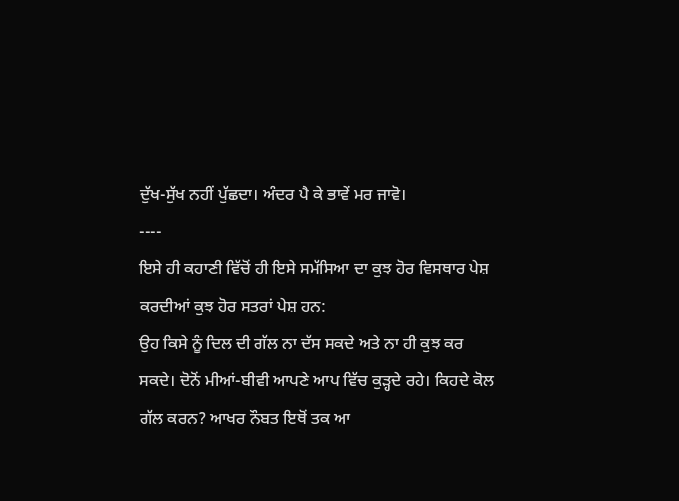ਦੁੱਖ-ਸੁੱਖ ਨਹੀਂ ਪੁੱਛਦਾ। ਅੰਦਰ ਪੈ ਕੇ ਭਾਵੇਂ ਮਰ ਜਾਵੋ।
----
ਇਸੇ ਹੀ ਕਹਾਣੀ ਵਿੱਚੋਂ ਹੀ ਇਸੇ ਸਮੱਸਿਆ ਦਾ ਕੁਝ ਹੋਰ ਵਿਸਥਾਰ ਪੇਸ਼ ਕਰਦੀਆਂ ਕੁਝ ਹੋਰ ਸਤਰਾਂ ਪੇਸ਼ ਹਨ:
ਉਹ ਕਿਸੇ ਨੂੰ ਦਿਲ ਦੀ ਗੱਲ ਨਾ ਦੱਸ ਸਕਦੇ ਅਤੇ ਨਾ ਹੀ ਕੁਝ ਕਰ ਸਕਦੇ। ਦੋਨੋਂ ਮੀਆਂ-ਬੀਵੀ ਆਪਣੇ ਆਪ ਵਿੱਚ ਕੁੜ੍ਹਦੇ ਰਹੇ। ਕਿਹਦੇ ਕੋਲ ਗੱਲ ਕਰਨ? ਆਖਰ ਨੌਬਤ ਇਥੋਂ ਤਕ ਆ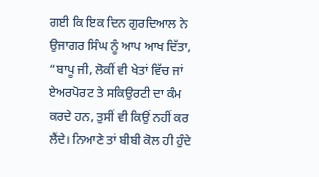ਗਈ ਕਿ ਇਕ ਦਿਨ ਗੁਰਦਿਆਲ ਨੇ ਉਜਾਗਰ ਸਿੰਘ ਨੂੰ ਆਪ ਆਖ ਦਿੱਤਾ, “ਬਾਪੂ ਜੀ, ਲੋਕੀਂ ਵੀ ਖੇਤਾਂ ਵਿੱਚ ਜਾਂ ਏਅਰਪੋਰਟ ਤੇ ਸਕਿਉਰਟੀ ਦਾ ਕੰਮ ਕਰਦੇ ਹਨ, ਤੁਸੀਂ ਵੀ ਕਿਉਂ ਨਹੀਂ ਕਰ ਲੈਂਦੇ। ਨਿਆਣੇ ਤਾਂ ਬੀਬੀ ਕੋਲ ਹੀ ਹੁੰਦੇ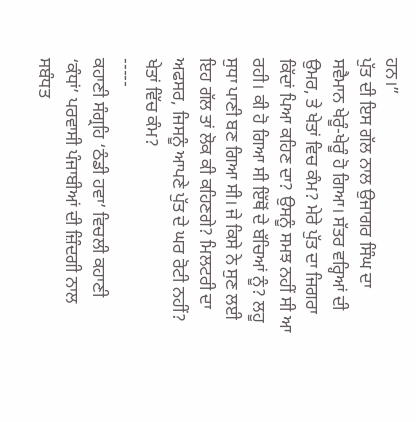ਹਨ।”
ਪੁੱਤ ਦੀ ਇਸ ਗੱਲ ਨਾਲ ਉਜਾਗਰ ਸਿੰਘ ਦਾ ਸਵੈਮਾਨ ਖੇਰੂੰ-ਖੇਰੂੰ ਹੋ ਗਿਆ। ਸੱਤਰ ਵਰ੍ਹਿਆਂ ਦੀ ਉਮਰ, ਤੇ ਖੇਤਾਂ ਵਿਚ ਕੰਮ? ਮੇਰੇ ਪੁੱਤ ਦਾ ਜਿਗਰਾ ਕਿੱਦਾਂ ਪਿਆ ਕਹਿਣ ਦਾ? ਉਸਨੂੰ ਸਮਝ ਨਹੀਂ ਸੀ ਆ ਰਹੀ। ਕੀ ਹੋ ਗਿਆ ਸੀ ਇੱਥੋਂ ਦੇ ਬੱਚਿਆਂ ਨੂੰ? ਲਹੂ ਸੁਧਾ ਪਾਣੀ ਬਣ ਗਿਆ ਸੀ। ਜੇ ਕਿਸੇ ਨੇ ਸੁਣ ਲਈ ਇਹ ਗੱਲ ਤਾਂ ਲੋਕ ਕੀ ਕਹਿਣਗੇ? ਮਿਲਟਰੀ ਦਾ ਅਫਸਰ, ਜਿਸਨੂੰ ਆਪਣੇ ਪੁੱਤ ਦੇ ਘਰ ਰੋਟੀ ਨਹੀਂ? ਖੇਤਾਂ ਵਿੱਚ ਕੰਮ?
-----
ਕਹਾਣੀ ਸੰਗ੍ਰਹਿ ‘ਠੰਡੀ ਹਵਾ’ ਵਿਚਲੀ ਕਹਾਣੀ ‘ਕੰਧਾਂ’ ਪਰਵਾਸੀ ਪੰਜਾਬੀਆਂ ਦੀ ਜ਼ਿੰਦਗੀ ਨਾਲ ਸਬੰਧਤ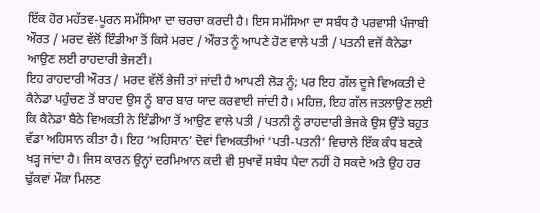ਇੱਕ ਹੋਰ ਮਹੱਤਵ-ਪੂਰਨ ਸਮੱਸਿਆ ਦਾ ਚਰਚਾ ਕਰਦੀ ਹੈ। ਇਸ ਸਮੱਸਿਆ ਦਾ ਸਬੰਧ ਹੈ ਪਰਵਾਸੀ ਪੰਜਾਬੀ ਔਰਤ / ਮਰਦ ਵੱਲੋਂ ਇੰਡੀਆ ਤੋਂ ਕਿਸੇ ਮਰਦ / ਔਰਤ ਨੂੰ ਆਪਣੇ ਹੋਣ ਵਾਲੇ ਪਤੀ / ਪਤਨੀ ਵਜੋਂ ਕੈਨੇਡਾ ਆਉਣ ਲਈ ਰਾਹਦਾਰੀ ਭੇਜਣੀ।
ਇਹ ਰਾਹਦਾਰੀ ਔਰਤ / ਮਰਦ ਵੱਲੋਂ ਭੇਜੀ ਤਾਂ ਜਾਂਦੀ ਹੈ ਆਪਣੀ ਲੋੜ ਨੂੰ; ਪਰ ਇਹ ਗੱਲ ਦੂਜੇ ਵਿਅਕਤੀ ਦੇ ਕੈਨੇਡਾ ਪਹੁੰਚਣ ਤੋਂ ਬਾਹਦ ਉਸ ਨੂੰ ਬਾਰ ਬਾਰ ਯਾਦ ਕਰਵਾਈ ਜਾਂਦੀ ਹੈ। ਮਹਿਜ਼, ਇਹ ਗੱਲ ਜਤਲਾਉਣ ਲਈ ਕਿ ਕੈਨੇਡਾ ਬੈਠੇ ਵਿਅਕਤੀ ਨੇ ਇੰਡੀਆ ਤੋਂ ਆਉਣ ਵਾਲੇ ਪਤੀ / ਪਤਨੀ ਨੂੰ ਰਾਹਦਾਰੀ ਭੇਜਕੇ ਉਸ ਉੱਤੇ ਬਹੁਤ ਵੱਡਾ ਅਹਿਸਾਨ ਕੀਤਾ ਹੈ। ਇਹ ‘ਅਹਿਸਾਨ’ ਦੋਵਾਂ ਵਿਅਕਤੀਆਂ ‘ਪਤੀ-ਪਤਨੀ’ ਵਿਚਾਲੇ ਇੱਕ ਕੰਧ ਬਣਕੇ ਖੜ੍ਹ ਜਾਂਦਾ ਹੈ। ਜਿਸ ਕਾਰਨ ਉਨ੍ਹਾਂ ਦਰਮਿਆਨ ਕਦੀ ਵੀ ਸੁਖਾਵੇਂ ਸਬੰਧ ਪੈਦਾ ਨਹੀਂ ਹੋ ਸਕਦੇ ਅਤੇ ਉਹ ਹਰ ਢੁੱਕਵਾਂ ਮੌਕਾ ਮਿਲਣ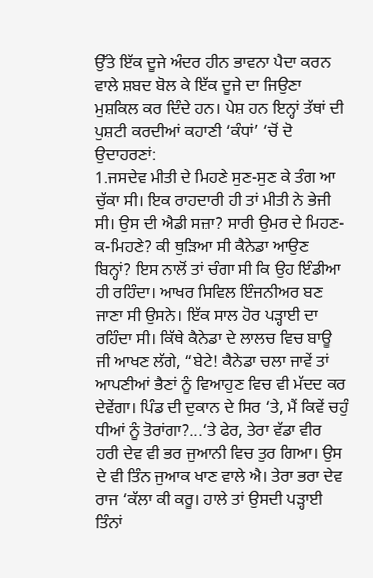ਉੱਤੇ ਇੱਕ ਦੂਜੇ ਅੰਦਰ ਹੀਨ ਭਾਵਨਾ ਪੈਦਾ ਕਰਨ ਵਾਲੇ ਸ਼ਬਦ ਬੋਲ ਕੇ ਇੱਕ ਦੂਜੇ ਦਾ ਜਿਉਣਾ ਮੁਸ਼ਕਿਲ ਕਰ ਦਿੰਦੇ ਹਨ। ਪੇਸ਼ ਹਨ ਇਨ੍ਹਾਂ ਤੱਥਾਂ ਦੀ ਪੁਸ਼ਟੀ ਕਰਦੀਆਂ ਕਹਾਣੀ ‘ਕੰਧਾਂ’ ‘ਚੋਂ ਦੋ ਉਦਾਹਰਣਾਂ:
1.ਜਸਦੇਵ ਮੀਤੀ ਦੇ ਮਿਹਣੇ ਸੁਣ-ਸੁਣ ਕੇ ਤੰਗ ਆ ਚੁੱਕਾ ਸੀ। ਇਕ ਰਾਹਦਾਰੀ ਹੀ ਤਾਂ ਮੀਤੀ ਨੇ ਭੇਜੀ ਸੀ। ਉਸ ਦੀ ਐਡੀ ਸਜ਼ਾ? ਸਾਰੀ ਉਮਰ ਦੇ ਮਿਹਣ-ਕ-ਮਿਹਣੇ? ਕੀ ਥੁੜਿਆ ਸੀ ਕੈਨੇਡਾ ਆਉਣ ਬਿਨ੍ਹਾਂ? ਇਸ ਨਾਲੋਂ ਤਾਂ ਚੰਗਾ ਸੀ ਕਿ ਉਹ ਇੰਡੀਆ ਹੀ ਰਹਿੰਦਾ। ਆਖਰ ਸਿਵਿਲ ਇੰਜਨੀਅਰ ਬਣ ਜਾਣਾ ਸੀ ਉਸਨੇ। ਇੱਕ ਸਾਲ ਹੋਰ ਪੜ੍ਹਾਈ ਦਾ ਰਹਿੰਦਾ ਸੀ। ਕਿੱਥੇ ਕੈਨੇਡਾ ਦੇ ਲਾਲਚ ਵਿਚ ਬਾਊ ਜੀ ਆਖਣ ਲੱਗੇ, “ਬੇਟੇ! ਕੈਨੇਡਾ ਚਲਾ ਜਾਵੇਂ ਤਾਂ ਆਪਣੀਆਂ ਭੈਣਾਂ ਨੂੰ ਵਿਆਹੁਣ ਵਿਚ ਵੀ ਮੱਦਦ ਕਰ ਦੇਵੇਂਗਾ। ਪਿੰਡ ਦੀ ਦੁਕਾਨ ਦੇ ਸਿਰ ‘ਤੇ, ਮੈਂ ਕਿਵੇਂ ਚਹੁੰ ਧੀਆਂ ਨੂੰ ਤੋਰਾਂਗਾ?...‘ਤੇ ਫੇਰ, ਤੇਰਾ ਵੱਡਾ ਵੀਰ ਹਰੀ ਦੇਵ ਵੀ ਭਰ ਜੁਆਨੀ ਵਿਚ ਤੁਰ ਗਿਆ। ਉਸ ਦੇ ਵੀ ਤਿੰਨ ਜੁਆਕ ਖਾਣ ਵਾਲੇ ਐ। ਤੇਰਾ ਭਰਾ ਦੇਵ ਰਾਜ ‘ਕੱਲਾ ਕੀ ਕਰੂ। ਹਾਲੇ ਤਾਂ ਉਸਦੀ ਪੜ੍ਹਾਈ ਤਿੰਨਾਂ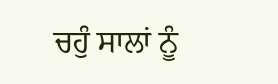ਚਹੁੰ ਸਾਲਾਂ ਨੂੰ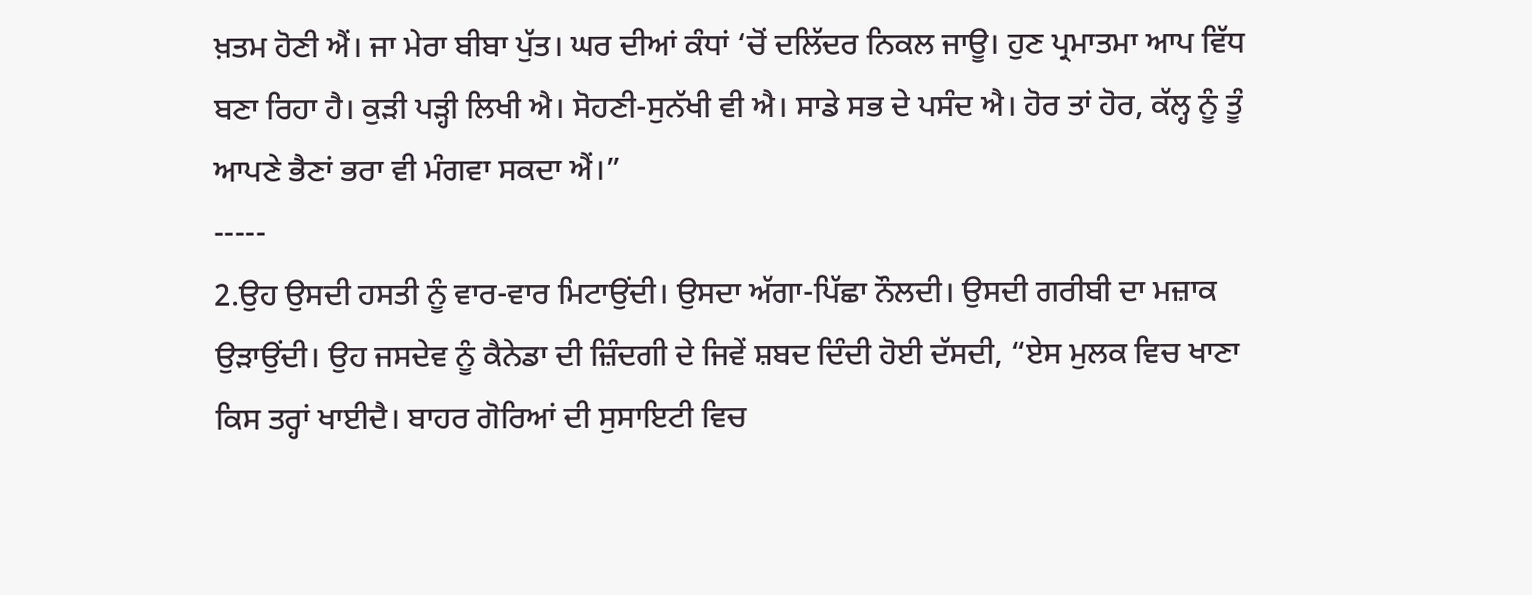ਖ਼ਤਮ ਹੋਣੀ ਐਂ। ਜਾ ਮੇਰਾ ਬੀਬਾ ਪੁੱਤ। ਘਰ ਦੀਆਂ ਕੰਧਾਂ ‘ਚੋਂ ਦਲਿੱਦਰ ਨਿਕਲ ਜਾਊ। ਹੁਣ ਪ੍ਰਮਾਤਮਾ ਆਪ ਵਿੱਧ ਬਣਾ ਰਿਹਾ ਹੈ। ਕੁੜੀ ਪੜ੍ਹੀ ਲਿਖੀ ਐ। ਸੋਹਣੀ-ਸੁਨੱਖੀ ਵੀ ਐ। ਸਾਡੇ ਸਭ ਦੇ ਪਸੰਦ ਐ। ਹੋਰ ਤਾਂ ਹੋਰ, ਕੱਲ੍ਹ ਨੂੰ ਤੂੰ ਆਪਣੇ ਭੈਣਾਂ ਭਰਾ ਵੀ ਮੰਗਵਾ ਸਕਦਾ ਐਂ।”
-----
2.ਉਹ ਉਸਦੀ ਹਸਤੀ ਨੂੰ ਵਾਰ-ਵਾਰ ਮਿਟਾਉਂਦੀ। ਉਸਦਾ ਅੱਗਾ-ਪਿੱਛਾ ਨੌਲਦੀ। ਉਸਦੀ ਗਰੀਬੀ ਦਾ ਮਜ਼ਾਕ ਉੜਾਉਂਦੀ। ਉਹ ਜਸਦੇਵ ਨੂੰ ਕੈਨੇਡਾ ਦੀ ਜ਼ਿੰਦਗੀ ਦੇ ਜਿਵੇਂ ਸ਼ਬਦ ਦਿੰਦੀ ਹੋਈ ਦੱਸਦੀ, “ਏਸ ਮੁਲਕ ਵਿਚ ਖਾਣਾ ਕਿਸ ਤਰ੍ਹਾਂ ਖਾਈਦੈ। ਬਾਹਰ ਗੋਰਿਆਂ ਦੀ ਸੁਸਾਇਟੀ ਵਿਚ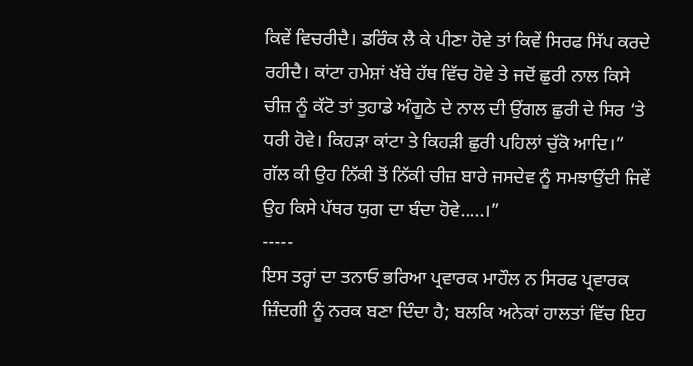ਕਿਵੇਂ ਵਿਚਰੀਦੈ। ਡਰਿੰਕ ਲੈ ਕੇ ਪੀਣਾ ਹੋਵੇ ਤਾਂ ਕਿਵੇਂ ਸਿਰਫ ਸਿੱਪ ਕਰਦੇ ਰਹੀਦੈ। ਕਾਂਟਾ ਹਮੇਸ਼ਾਂ ਖੱਬੇ ਹੱਥ ਵਿੱਚ ਹੋਵੇ ਤੇ ਜਦੋਂ ਛੁਰੀ ਨਾਲ ਕਿਸੇ ਚੀਜ਼ ਨੂੰ ਕੱਟੋ ਤਾਂ ਤੁਹਾਡੇ ਅੰਗੂਠੇ ਦੇ ਨਾਲ ਦੀ ਉਂਗਲ ਛੁਰੀ ਦੇ ਸਿਰ ‘ਤੇ ਧਰੀ ਹੋਵੇ। ਕਿਹੜਾ ਕਾਂਟਾ ਤੇ ਕਿਹੜੀ ਛੁਰੀ ਪਹਿਲਾਂ ਚੁੱਕੋ ਆਦਿ।”
ਗੱਲ ਕੀ ਉਹ ਨਿੱਕੀ ਤੋਂ ਨਿੱਕੀ ਚੀਜ਼ ਬਾਰੇ ਜਸਦੇਵ ਨੂੰ ਸਮਝਾਉਂਦੀ ਜਿਵੇਂ ਉਹ ਕਿਸੇ ਪੱਥਰ ਯੁਗ ਦਾ ਬੰਦਾ ਹੋਵੇ.....।”
-----
ਇਸ ਤਰ੍ਹਾਂ ਦਾ ਤਨਾਓ ਭਰਿਆ ਪ੍ਰਵਾਰਕ ਮਾਹੌਲ ਨ ਸਿਰਫ ਪ੍ਰਵਾਰਕ ਜ਼ਿੰਦਗੀ ਨੂੰ ਨਰਕ ਬਣਾ ਦਿੰਦਾ ਹੈ; ਬਲਕਿ ਅਨੇਕਾਂ ਹਾਲਤਾਂ ਵਿੱਚ ਇਹ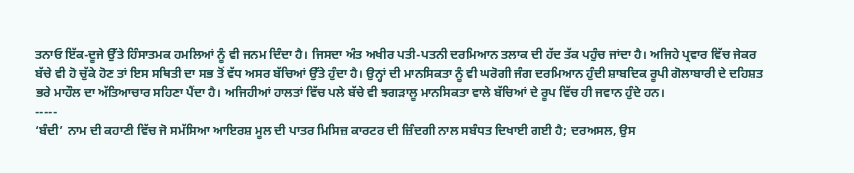ਤਨਾਓ ਇੱਕ-ਦੂਜੇ ਉੱਤੇ ਹਿੰਸਾਤਮਕ ਹਮਲਿਆਂ ਨੂੰ ਵੀ ਜਨਮ ਦਿੰਦਾ ਹੈ। ਜਿਸਦਾ ਅੰਤ ਅਖੀਰ ਪਤੀ-ਪਤਨੀ ਦਰਮਿਆਨ ਤਲਾਕ ਦੀ ਹੱਦ ਤੱਕ ਪਹੁੰਚ ਜਾਂਦਾ ਹੈ। ਅਜਿਹੇ ਪ੍ਰਵਾਰ ਵਿੱਚ ਜੇਕਰ ਬੱਚੇ ਵੀ ਹੋ ਚੁੱਕੇ ਹੋਣ ਤਾਂ ਇਸ ਸਥਿਤੀ ਦਾ ਸਭ ਤੋਂ ਵੱਧ ਅਸਰ ਬੱਚਿਆਂ ਉੱਤੇ ਹੁੰਦਾ ਹੈ। ਉਨ੍ਹਾਂ ਦੀ ਮਾਨਸਿਕਤਾ ਨੂੰ ਵੀ ਘਰੋਗੀ ਜੰਗ ਦਰਮਿਆਨ ਹੁੰਦੀ ਸ਼ਾਬਦਿਕ ਰੂਪੀ ਗੋਲਾਬਾਰੀ ਦੇ ਦਹਿਸ਼ਤ ਭਰੇ ਮਾਹੌਲ ਦਾ ਅੱਤਿਆਚਾਰ ਸਹਿਣਾ ਪੈਂਦਾ ਹੈ। ਅਜਿਹੀਆਂ ਹਾਲਤਾਂ ਵਿੱਚ ਪਲੇ ਬੱਚੇ ਵੀ ਝਗੜਾਲੂ ਮਾਨਸਿਕਤਾ ਵਾਲੇ ਬੱਚਿਆਂ ਦੇ ਰੂਪ ਵਿੱਚ ਹੀ ਜਵਾਨ ਹੁੰਦੇ ਹਨ।
-----
‘ਬੰਦੀ’ ਨਾਮ ਦੀ ਕਹਾਣੀ ਵਿੱਚ ਜੋ ਸਮੱਸਿਆ ਆਇਰਸ਼ ਮੂਲ ਦੀ ਪਾਤਰ ਮਿਸਿਜ਼ ਕਾਰਟਰ ਦੀ ਜ਼ਿੰਦਗੀ ਨਾਲ ਸਬੰਧਤ ਦਿਖਾਈ ਗਈ ਹੈ; ਦਰਅਸਲ, ਉਸ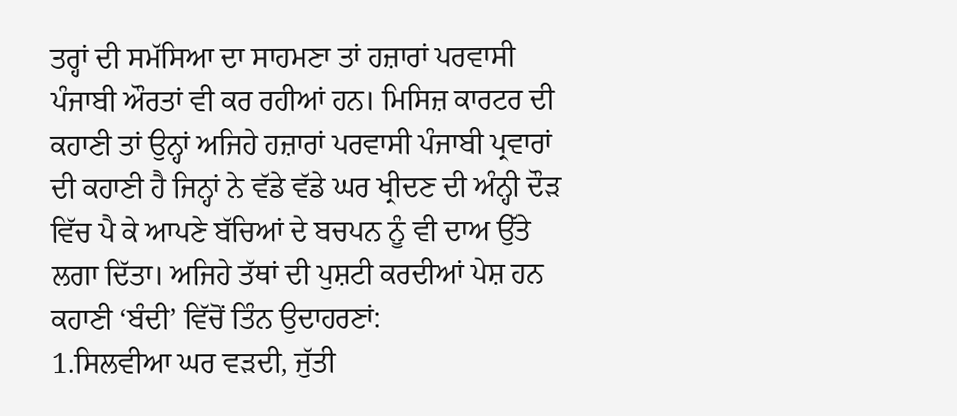ਤਰ੍ਹਾਂ ਦੀ ਸਮੱਸਿਆ ਦਾ ਸਾਹਮਣਾ ਤਾਂ ਹਜ਼ਾਰਾਂ ਪਰਵਾਸੀ ਪੰਜਾਬੀ ਔਰਤਾਂ ਵੀ ਕਰ ਰਹੀਆਂ ਹਨ। ਮਿਸਿਜ਼ ਕਾਰਟਰ ਦੀ ਕਹਾਣੀ ਤਾਂ ਉਨ੍ਹਾਂ ਅਜਿਹੇ ਹਜ਼ਾਰਾਂ ਪਰਵਾਸੀ ਪੰਜਾਬੀ ਪ੍ਰਵਾਰਾਂ ਦੀ ਕਹਾਣੀ ਹੈ ਜਿਨ੍ਹਾਂ ਨੇ ਵੱਡੇ ਵੱਡੇ ਘਰ ਖ੍ਰੀਦਣ ਦੀ ਅੰਨ੍ਹੀ ਦੌੜ ਵਿੱਚ ਪੈ ਕੇ ਆਪਣੇ ਬੱਚਿਆਂ ਦੇ ਬਚਪਨ ਨੂੰ ਵੀ ਦਾਅ ਉੱਤੇ ਲਗਾ ਦਿੱਤਾ। ਅਜਿਹੇ ਤੱਥਾਂ ਦੀ ਪੁਸ਼ਟੀ ਕਰਦੀਆਂ ਪੇਸ਼ ਹਨ ਕਹਾਣੀ ‘ਬੰਦੀ’ ਵਿੱਚੋਂ ਤਿੰਨ ਉਦਾਹਰਣਾਂ:
1.ਸਿਲਵੀਆ ਘਰ ਵੜਦੀ, ਜੁੱਤੀ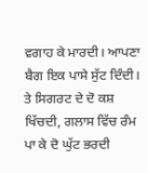ਵਗਾਹ ਕੇ ਮਾਰਦੀ। ਆਪਣਾ ਬੈਗ ਇਕ ਪਾਸੇ ਸੁੱਟ ਦਿੰਦੀ। ਤੇ ਸਿਗਰਟ ਦੇ ਦੋ ਕਸ਼ ਖਿੱਚਦੀ, ਗਲਾਸ ਵਿੱਚ ਰੰਮ ਪਾ ਕੇ ਦੋ ਘੁੱਟ ਭਰਦੀ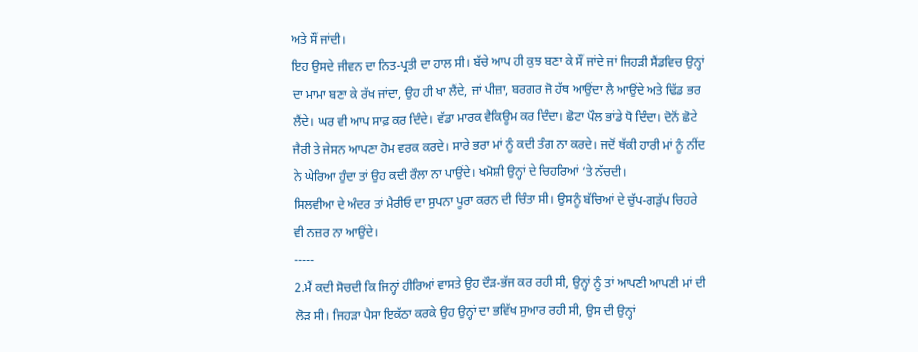ਅਤੇ ਸੌਂ ਜਾਂਦੀ।
ਇਹ ਉਸਦੇ ਜੀਵਨ ਦਾ ਨਿਤ-ਪ੍ਰਤੀ ਦਾ ਹਾਲ ਸੀ। ਬੱਚੇ ਆਪ ਹੀ ਕੁਝ ਬਣਾ ਕੇ ਸੌਂ ਜਾਂਦੇ ਜਾਂ ਜਿਹੜੀ ਸੈਂਡਵਿਚ ਉਨ੍ਹਾਂ ਦਾ ਮਾਮਾ ਬਣਾ ਕੇ ਰੱਖ ਜਾਂਦਾ, ਉਹ ਹੀ ਖਾ ਲੈਂਦੇ, ਜਾਂ ਪੀਜ਼ਾ, ਬਰਗਰ ਜੋ ਹੱਥ ਆਉਂਦਾ ਲੈ ਆਉਂਦੇ ਅਤੇ ਢਿੱਡ ਭਰ ਲੈਂਦੇ। ਘਰ ਵੀ ਆਪ ਸਾਫ਼ ਕਰ ਦਿੰਦੇ। ਵੱਡਾ ਮਾਰਕ ਵੈਕਿਊਮ ਕਰ ਦਿੰਦਾ। ਛੋਟਾ ਪੌਲ ਭਾਂਡੇ ਧੋ ਦਿੰਦਾ। ਦੋਨੋਂ ਛੋਟੇ ਜੈਰੀ ਤੇ ਜੇਸਨ ਆਪਣਾ ਹੋਮ ਵਰਕ ਕਰਦੇ। ਸਾਰੇ ਭਰਾ ਮਾਂ ਨੂੰ ਕਦੀ ਤੰਗ ਨਾ ਕਰਦੇ। ਜਦੋਂ ਥੱਕੀ ਹਾਰੀ ਮਾਂ ਨੂੰ ਨੀਂਦ ਨੇ ਘੇਰਿਆ ਹੁੰਦਾ ਤਾਂ ਉਹ ਕਦੀ ਰੌਲਾ ਨਾ ਪਾਉਂਦੇ। ਖਮੋਸ਼ੀ ਉਨ੍ਹਾਂ ਦੇ ਚਿਹਰਿਆਂ ‘ਤੇ ਨੱਚਦੀ।
ਸਿਲਵੀਆ ਦੇ ਅੰਦਰ ਤਾਂ ਮੈਰੀਓ ਦਾ ਸੁਪਨਾ ਪੂਰਾ ਕਰਨ ਦੀ ਚਿੰਤਾ ਸੀ। ਉਸਨੂੰ ਬੱਚਿਆਂ ਦੇ ਚੁੱਪ-ਗੜੁੱਪ ਚਿਹਰੇ ਵੀ ਨਜ਼ਰ ਨਾ ਆਉਂਦੇ।
-----
2.ਮੈਂ ਕਦੀ ਸੋਚਦੀ ਕਿ ਜਿਨ੍ਹਾਂ ਹੀਰਿਆਂ ਵਾਸਤੇ ਉਹ ਦੌੜ-ਭੱਜ ਕਰ ਰਹੀ ਸੀ, ਉਨ੍ਹਾਂ ਨੂੰ ਤਾਂ ਆਪਣੀ ਆਪਣੀ ਮਾਂ ਦੀ ਲੋੜ ਸੀ। ਜਿਹੜਾ ਪੈਸਾ ਇਕੱਠਾ ਕਰਕੇ ਉਹ ਉਨ੍ਹਾਂ ਦਾ ਭਵਿੱਖ ਸੁਆਰ ਰਹੀ ਸੀ, ਉਸ ਦੀ ਉਨ੍ਹਾਂ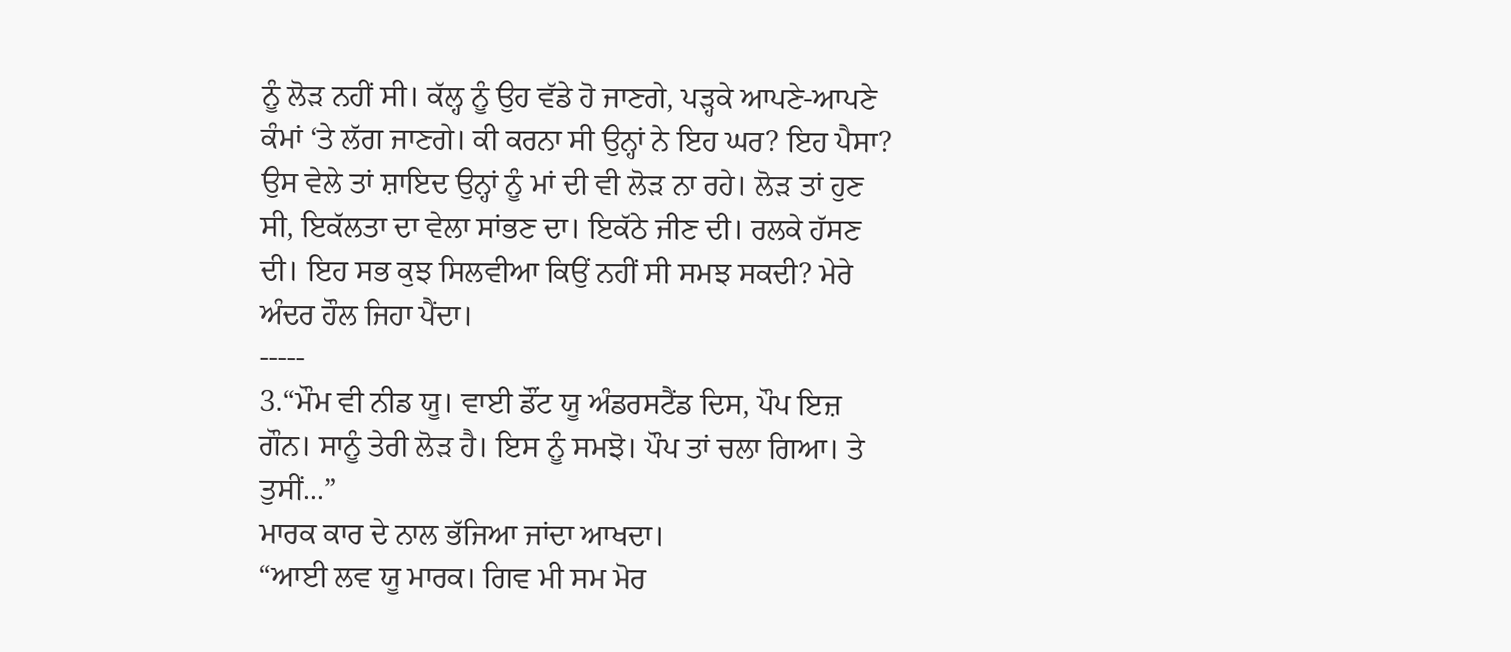ਨੂੰ ਲੋੜ ਨਹੀਂ ਸੀ। ਕੱਲ੍ਹ ਨੂੰ ਉਹ ਵੱਡੇ ਹੋ ਜਾਣਗੇ, ਪੜ੍ਹਕੇ ਆਪਣੇ-ਆਪਣੇ ਕੰਮਾਂ ‘ਤੇ ਲੱਗ ਜਾਣਗੇ। ਕੀ ਕਰਨਾ ਸੀ ਉਨ੍ਹਾਂ ਨੇ ਇਹ ਘਰ? ਇਹ ਪੈਸਾ? ਉਸ ਵੇਲੇ ਤਾਂ ਸ਼ਾਇਦ ਉਨ੍ਹਾਂ ਨੂੰ ਮਾਂ ਦੀ ਵੀ ਲੋੜ ਨਾ ਰਹੇ। ਲੋੜ ਤਾਂ ਹੁਣ ਸੀ, ਇਕੱਲਤਾ ਦਾ ਵੇਲਾ ਸਾਂਭਣ ਦਾ। ਇਕੱਠੇ ਜੀਣ ਦੀ। ਰਲਕੇ ਹੱਸਣ ਦੀ। ਇਹ ਸਭ ਕੁਝ ਸਿਲਵੀਆ ਕਿਉਂ ਨਹੀਂ ਸੀ ਸਮਝ ਸਕਦੀ? ਮੇਰੇ ਅੰਦਰ ਹੌਲ ਜਿਹਾ ਪੈਂਦਾ।
-----
3.“ਮੌਮ ਵੀ ਨੀਡ ਯੂ। ਵਾਈ ਡੌਂਟ ਯੂ ਅੰਡਰਸਟੈਂਡ ਦਿਸ, ਪੌਪ ਇਜ਼ ਗੌਨ। ਸਾਨੂੰ ਤੇਰੀ ਲੋੜ ਹੈ। ਇਸ ਨੂੰ ਸਮਝੋ। ਪੌਪ ਤਾਂ ਚਲਾ ਗਿਆ। ਤੇ ਤੁਸੀਂ...”
ਮਾਰਕ ਕਾਰ ਦੇ ਨਾਲ ਭੱਜਿਆ ਜਾਂਦਾ ਆਖਦਾ।
“ਆਈ ਲਵ ਯੂ ਮਾਰਕ। ਗਿਵ ਮੀ ਸਮ ਮੋਰ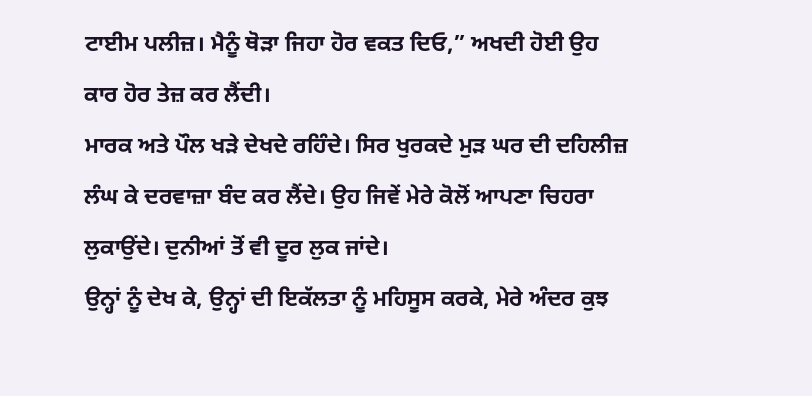ਟਾਈਮ ਪਲੀਜ਼। ਮੈਨੂੰ ਥੋੜਾ ਜਿਹਾ ਹੋਰ ਵਕਤ ਦਿਓ,” ਅਖਦੀ ਹੋਈ ਉਹ ਕਾਰ ਹੋਰ ਤੇਜ਼ ਕਰ ਲੈਂਦੀ।
ਮਾਰਕ ਅਤੇ ਪੌਲ ਖੜੇ ਦੇਖਦੇ ਰਹਿੰਦੇ। ਸਿਰ ਖੁਰਕਦੇ ਮੁੜ ਘਰ ਦੀ ਦਹਿਲੀਜ਼ ਲੰਘ ਕੇ ਦਰਵਾਜ਼ਾ ਬੰਦ ਕਰ ਲੈਂਦੇ। ਉਹ ਜਿਵੇਂ ਮੇਰੇ ਕੋਲੋਂ ਆਪਣਾ ਚਿਹਰਾ ਲੁਕਾਉਂਦੇ। ਦੁਨੀਆਂ ਤੋਂ ਵੀ ਦੂਰ ਲੁਕ ਜਾਂਦੇ।
ਉਨ੍ਹਾਂ ਨੂੰ ਦੇਖ ਕੇ, ਉਨ੍ਹਾਂ ਦੀ ਇਕੱਲਤਾ ਨੂੰ ਮਹਿਸੂਸ ਕਰਕੇ, ਮੇਰੇ ਅੰਦਰ ਕੁਝ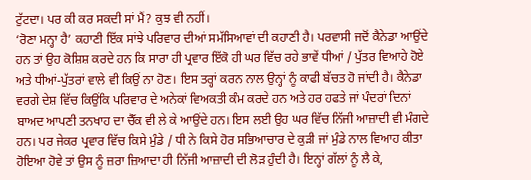ਟੁੱਟਦਾ। ਪਰ ਕੀ ਕਰ ਸਕਦੀ ਸਾਂ ਮੈਂ? ਕੁਝ ਵੀ ਨਹੀਂ।
‘ਰੋਣਾ ਮਨ੍ਹਾ ਹੈ’ ਕਹਾਣੀ ਇੱਕ ਸਾਂਝੇ ਪਰਿਵਾਰ ਦੀਆਂ ਸਮੱਸਿਆਵਾਂ ਦੀ ਕਹਾਣੀ ਹੈ। ਪਰਵਾਸੀ ਜਦੋਂ ਕੈਨੇਡਾ ਆਉਂਦੇ ਹਨ ਤਾਂ ਉਹ ਕੋਸ਼ਿਸ਼ ਕਰਦੇ ਹਨ ਕਿ ਸਾਰਾ ਹੀ ਪ੍ਰਵਾਰ ਇੱਕੋ ਹੀ ਘਰ ਵਿੱਚ ਰਹੇ ਭਾਵੇਂ ਧੀਆਂ / ਪੁੱਤਰ ਵਿਆਹੇ ਹੋਏ ਅਤੇ ਧੀਆਂ-ਪੁੱਤਰਾਂ ਵਾਲੇ ਵੀ ਕਿਉਂ ਨਾ ਹੋਣ। ਇਸ ਤਰ੍ਹਾਂ ਕਰਨ ਨਾਲ ਉਨ੍ਹਾਂ ਨੂੰ ਕਾਫੀ ਬੱਚਤ ਹੋ ਜਾਂਦੀ ਹੈ। ਕੈਨੇਡਾ ਵਰਗੇ ਦੇਸ਼ ਵਿੱਚ ਕਿਉਂਕਿ ਪਰਿਵਾਰ ਦੇ ਅਨੇਕਾਂ ਵਿਅਕਤੀ ਕੰਮ ਕਰਦੇ ਹਨ ਅਤੇ ਹਰ ਹਫਤੇ ਜਾਂ ਪੰਦਰਾਂ ਦਿਨਾਂ ਬਾਅਦ ਆਪਣੀ ਤਨਖਾਹ ਦਾ ਚੈੱਕ ਵੀ ਲੇ ਕੇ ਆਉਂਦੇ ਹਨ। ਇਸ ਲਈ ਉਹ ਘਰ ਵਿੱਚ ਨਿੱਜੀ ਆਜ਼ਾਦੀ ਵੀ ਮੰਗਦੇ ਹਨ। ਪਰ ਜੇਕਰ ਪ੍ਰਵਾਰ ਵਿੱਚ ਕਿਸੇ ਮੁੰਡੇ / ਧੀ ਨੇ ਕਿਸੇ ਹੋਰ ਸਭਿਆਚਾਰ ਦੇ ਕੁੜੀ ਜਾਂ ਮੁੰਡੇ ਨਾਲ ਵਿਆਹ ਕੀਤਾ ਹੋਇਆ ਹੋਵੇ ਤਾਂ ਉਸ ਨੂੰ ਜ਼ਰਾ ਜ਼ਿਆਦਾ ਹੀ ਨਿੱਜੀ ਆਜ਼ਾਦੀ ਦੀ ਲੋੜ ਹੁੰਦੀ ਹੈ। ਇਨ੍ਹਾਂ ਗੱਲਾਂ ਨੂੰ ਲੈ ਕੇ,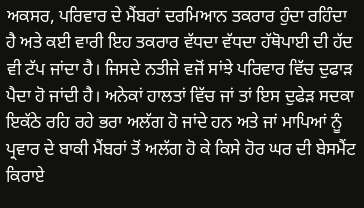ਅਕਸਰ, ਪਰਿਵਾਰ ਦੇ ਮੈਂਬਰਾਂ ਦਰਮਿਆਨ ਤਕਰਾਰ ਹੁੰਦਾ ਰਹਿੰਦਾ ਹੈ ਅਤੇ ਕਈ ਵਾਰੀ ਇਹ ਤਕਰਾਰ ਵੱਧਦਾ ਵੱਧਦਾ ਹੱਥੋਪਾਈ ਦੀ ਹੱਦ ਵੀ ਟੱਪ ਜਾਂਦਾ ਹੈ। ਜਿਸਦੇ ਨਤੀਜੇ ਵਜੋਂ ਸਾਂਝੇ ਪਰਿਵਾਰ ਵਿੱਚ ਦੁਫਾੜ ਪੈਦਾ ਹੋ ਜਾਂਦੀ ਹੈ। ਅਨੇਕਾਂ ਹਾਲਤਾਂ ਵਿੱਚ ਜਾਂ ਤਾਂ ਇਸ ਦੁਫੇੜ ਸਦਕਾ ਇਕੱਠੇ ਰਹਿ ਰਹੇ ਭਰਾ ਅਲੱਗ ਹੋ ਜਾਂਦੇ ਹਨ ਅਤੇ ਜਾਂ ਮਾਪਿਆਂ ਨੂੰ ਪ੍ਰਵਾਰ ਦੇ ਬਾਕੀ ਮੈਂਬਰਾਂ ਤੋਂ ਅਲੱਗ ਹੋ ਕੇ ਕਿਸੇ ਹੋਰ ਘਰ ਦੀ ਬੇਸਮੈਂਟ ਕਿਰਾਏ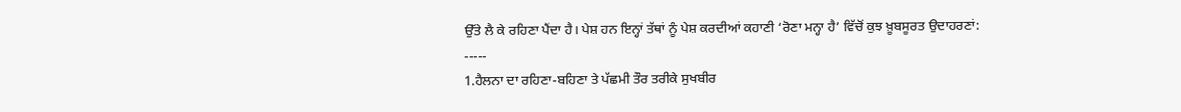ਉੱਤੇ ਲੈ ਕੇ ਰਹਿਣਾ ਪੈਂਦਾ ਹੈ। ਪੇਸ਼ ਹਨ ਇਨ੍ਹਾਂ ਤੱਥਾਂ ਨੂੰ ਪੇਸ਼ ਕਰਦੀਆਂ ਕਹਾਣੀ ‘ਰੋਣਾ ਮਨ੍ਹਾ ਹੈ’ ਵਿੱਚੋਂ ਕੁਝ ਖ਼ੂਬਸੂਰਤ ਉਦਾਹਰਣਾਂ:
-----
1.ਹੈਲਨਾ ਦਾ ਰਹਿਣਾ-ਬਹਿਣਾ ਤੇ ਪੱਛਮੀ ਤੌਰ ਤਰੀਕੇ ਸੁਖਬੀਰ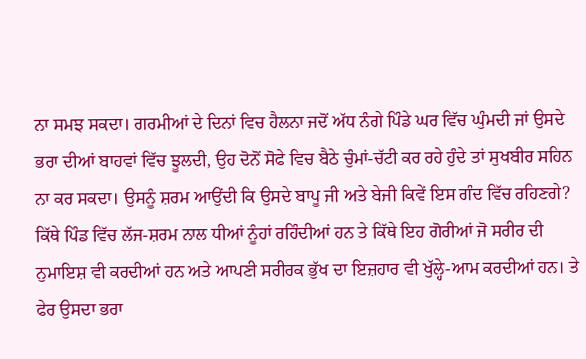ਨਾ ਸਮਝ ਸਕਦਾ। ਗਰਮੀਆਂ ਦੇ ਦਿਨਾਂ ਵਿਚ ਹੈਲਨਾ ਜਦੋਂ ਅੱਧ ਨੰਗੇ ਪਿੰਡੇ ਘਰ ਵਿੱਚ ਘੁੰਮਦੀ ਜਾਂ ਉਸਦੇ ਭਰਾ ਦੀਆਂ ਬਾਹਵਾਂ ਵਿੱਚ ਝੂਲਦੀ, ਉਹ ਦੋਨੋਂ ਸੋਫੇ ਵਿਚ ਬੈਠੇ ਚੁੰਮਾਂ-ਚੱਟੀ ਕਰ ਰਹੇ ਹੁੰਦੇ ਤਾਂ ਸੁਖਬੀਰ ਸਹਿਨ ਨਾ ਕਰ ਸਕਦਾ। ਉਸਨੂੰ ਸ਼ਰਮ ਆਉਂਦੀ ਕਿ ਉਸਦੇ ਬਾਪੂ ਜੀ ਅਤੇ ਬੇਜੀ ਕਿਵੇਂ ਇਸ ਗੰਦ ਵਿੱਚ ਰਹਿਣਗੇ? ਕਿੱਥੇ ਪਿੰਡ ਵਿੱਚ ਲੱਜ-ਸ਼ਰਮ ਨਾਲ ਧੀਆਂ ਨੂੰਹਾਂ ਰਹਿੰਦੀਆਂ ਹਨ ਤੇ ਕਿੱਥੇ ਇਹ ਗੋਰੀਆਂ ਜੋ ਸਰੀਰ ਦੀ ਨੁਮਾਇਸ਼ ਵੀ ਕਰਦੀਆਂ ਹਨ ਅਤੇ ਆਪਣੀ ਸਰੀਰਕ ਭੁੱਖ ਦਾ ਇਜ਼ਹਾਰ ਵੀ ਖੁੱਲ੍ਹੇ-ਆਮ ਕਰਦੀਆਂ ਹਨ। ਤੇ ਫੇਰ ਉਸਦਾ ਭਰਾ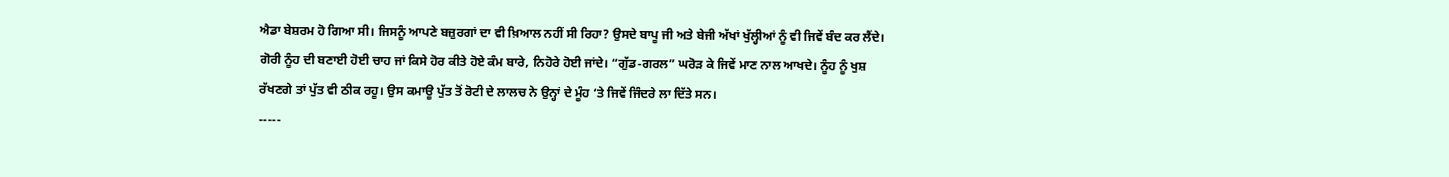ਐਡਾ ਬੇਸ਼ਰਮ ਹੋ ਗਿਆ ਸੀ। ਜਿਸਨੂੰ ਆਪਣੇ ਬਜ਼ੁਰਗਾਂ ਦਾ ਵੀ ਖ਼ਿਆਲ ਨਹੀਂ ਸੀ ਰਿਹਾ? ਉਸਦੇ ਬਾਪੂ ਜੀ ਅਤੇ ਬੇਜੀ ਅੱਖਾਂ ਖੁੱਲ੍ਹੀਆਂ ਨੂੰ ਵੀ ਜਿਵੇਂ ਬੰਦ ਕਰ ਲੈਂਦੇ। ਗੋਰੀ ਨੂੰਹ ਦੀ ਬਣਾਈ ਹੋਈ ਚਾਹ ਜਾਂ ਕਿਸੇ ਹੋਰ ਕੀਤੇ ਹੋਏ ਕੰਮ ਬਾਰੇ, ਨਿਹੋਰੇ ਹੋਈ ਜਾਂਦੇ। “ਗੁੱਡ-ਗਰਲ” ਘਰੋੜ ਕੇ ਜਿਵੇਂ ਮਾਣ ਨਾਲ ਆਖਦੇ। ਨੂੰਹ ਨੂੰ ਖੁਸ਼ ਰੱਖਣਗੇ ਤਾਂ ਪੁੱਤ ਵੀ ਠੀਕ ਰਹੂ। ਉਸ ਕਮਾਊ ਪੁੱਤ ਤੋਂ ਰੋਟੀ ਦੇ ਲਾਲਚ ਨੇ ਉਨ੍ਹਾਂ ਦੇ ਮੂੰਹ ‘ਤੇ ਜਿਵੇਂ ਜਿੰਦਰੇ ਲਾ ਦਿੱਤੇ ਸਨ।
-----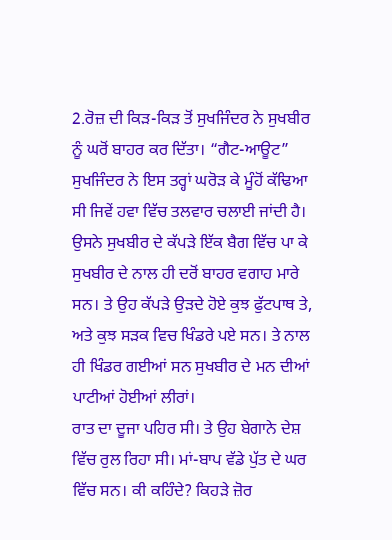2.ਰੋਜ਼ ਦੀ ਕਿੜ-ਕਿੜ ਤੋਂ ਸੁਖਜਿੰਦਰ ਨੇ ਸੁਖਬੀਰ ਨੂੰ ਘਰੋਂ ਬਾਹਰ ਕਰ ਦਿੱਤਾ। “ਗੈਟ-ਆਊਟ” ਸੁਖਜਿੰਦਰ ਨੇ ਇਸ ਤਰ੍ਹਾਂ ਘਰੋੜ ਕੇ ਮੂੰਹੋਂ ਕੱਢਿਆ ਸੀ ਜਿਵੇਂ ਹਵਾ ਵਿੱਚ ਤਲਵਾਰ ਚਲਾਈ ਜਾਂਦੀ ਹੈ। ਉਸਨੇ ਸੁਖਬੀਰ ਦੇ ਕੱਪੜੇ ਇੱਕ ਬੈਗ ਵਿੱਚ ਪਾ ਕੇ ਸੁਖਬੀਰ ਦੇ ਨਾਲ ਹੀ ਦਰੋਂ ਬਾਹਰ ਵਗਾਹ ਮਾਰੇ ਸਨ। ਤੇ ਉਹ ਕੱਪੜੇ ਉੜਦੇ ਹੋਏ ਕੁਝ ਫੁੱਟਪਾਥ ਤੇ, ਅਤੇ ਕੁਝ ਸੜਕ ਵਿਚ ਖਿੰਡਰੇ ਪਏ ਸਨ। ਤੇ ਨਾਲ ਹੀ ਖਿੰਡਰ ਗਈਆਂ ਸਨ ਸੁਖਬੀਰ ਦੇ ਮਨ ਦੀਆਂ ਪਾਟੀਆਂ ਹੋਈਆਂ ਲੀਰਾਂ।
ਰਾਤ ਦਾ ਦੂਜਾ ਪਹਿਰ ਸੀ। ਤੇ ਉਹ ਬੇਗਾਨੇ ਦੇਸ਼ ਵਿੱਚ ਰੁਲ ਰਿਹਾ ਸੀ। ਮਾਂ-ਬਾਪ ਵੱਡੇ ਪੁੱਤ ਦੇ ਘਰ ਵਿੱਚ ਸਨ। ਕੀ ਕਹਿੰਦੇ? ਕਿਹੜੇ ਜ਼ੋਰ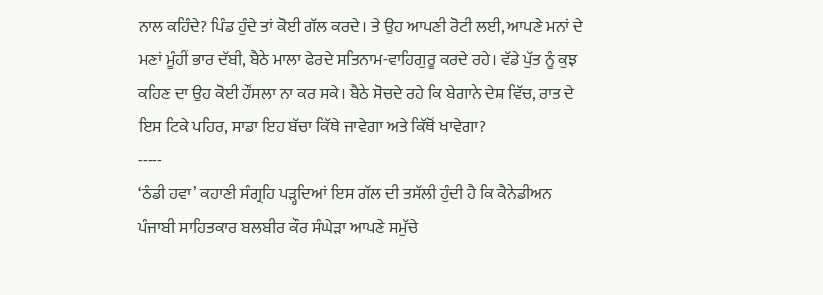ਨਾਲ ਕਹਿੰਦੇ? ਪਿੰਡ ਹੁੰਦੇ ਤਾਂ ਕੋਈ ਗੱਲ ਕਰਦੇ। ਤੇ ਉਹ ਆਪਣੀ ਰੋਟੀ ਲਈ, ਆਪਣੇ ਮਨਾਂ ਦੇ ਮਣਾਂ ਮੂੰਹੀਂ ਭਾਰ ਦੱਬੀ, ਬੈਠੇ ਮਾਲਾ ਫੇਰਦੇ ਸਤਿਨਾਮ-ਵਾਹਿਗੁਰੂ ਕਰਦੇ ਰਹੇ। ਵੱਡੇ ਪੁੱਤ ਨੂੰ ਕੁਝ ਕਹਿਣ ਦਾ ਉਹ ਕੋਈ ਹੌਂਸਲਾ ਨਾ ਕਰ ਸਕੇ। ਬੈਠੇ ਸੋਚਦੇ ਰਹੇ ਕਿ ਬੇਗਾਨੇ ਦੇਸ਼ ਵਿੱਚ, ਰਾਤ ਦੇ ਇਸ ਟਿਕੇ ਪਹਿਰ, ਸਾਡਾ ਇਹ ਬੱਚਾ ਕਿੱਥੇ ਜਾਵੇਗਾ ਅਤੇ ਕਿੱਥੋਂ ਖਾਵੇਗਾ?
-----
‘ਠੰਡੀ ਹਵਾ’ ਕਹਾਣੀ ਸੰਗ੍ਰਹਿ ਪੜ੍ਹਦਿਆਂ ਇਸ ਗੱਲ ਦੀ ਤਸੱਲੀ ਹੁੰਦੀ ਹੈ ਕਿ ਕੈਨੇਡੀਅਨ ਪੰਜਾਬੀ ਸਾਹਿਤਕਾਰ ਬਲਬੀਰ ਕੌਰ ਸੰਘੇੜਾ ਆਪਣੇ ਸਮੁੱਚੇ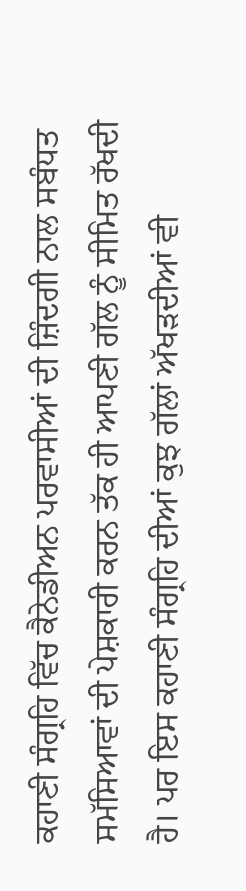ਕਹਾਣੀ ਸੰਗ੍ਰਹਿ ਵਿੱਚ ਕੈਨੇਡੀਅਨ ਪਰਵਾਸੀਆਂ ਦੀ ਜ਼ਿੰਦਗੀ ਨਾਲ ਸਬੰਧਤ ਸਮੱਸਿਆਵਾਂ ਦੀ ਪੇਸ਼ਕਾਰੀ ਕਰਨ ਤੱਕ ਹੀ ਆਪਣੀ ਗੱਲ ਨੂੰ ਸੀਮਿਤ ਰੱਖਦੀ ਹੈ। ਪਰ ਇਸ ਕਹਾਣੀ ਸੰਗ੍ਰਹਿ ਦੀਆਂ ਕੁਝ ਗੱਲਾਂ ਅੱਖੜਦੀਆਂ ਵੀ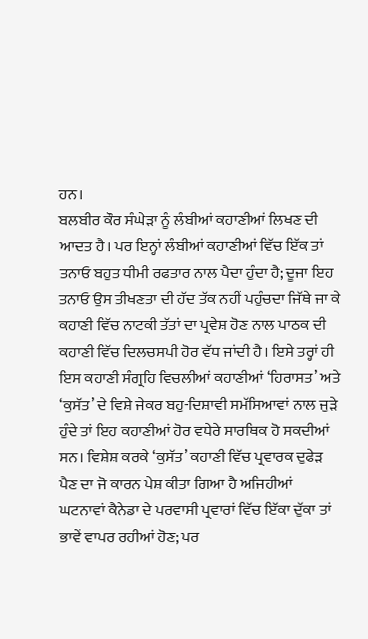ਹਨ।
ਬਲਬੀਰ ਕੌਰ ਸੰਘੇੜਾ ਨੂੰ ਲੰਬੀਆਂ ਕਹਾਣੀਆਂ ਲਿਖਣ ਦੀ ਆਦਤ ਹੈ। ਪਰ ਇਨ੍ਹਾਂ ਲੰਬੀਆਂ ਕਹਾਣੀਆਂ ਵਿੱਚ ਇੱਕ ਤਾਂ ਤਨਾਓ ਬਹੁਤ ਧੀਮੀ ਰਫਤਾਰ ਨਾਲ ਪੈਦਾ ਹੁੰਦਾ ਹੈ; ਦੂਜਾ ਇਹ ਤਨਾਓ ਉਸ ਤੀਖਣਤਾ ਦੀ ਹੱਦ ਤੱਕ ਨਹੀਂ ਪਹੁੰਚਦਾ ਜਿੱਥੇ ਜਾ ਕੇ ਕਹਾਣੀ ਵਿੱਚ ਨਾਟਕੀ ਤੱਤਾਂ ਦਾ ਪ੍ਰਵੇਸ਼ ਹੋਣ ਨਾਲ ਪਾਠਕ ਦੀ ਕਹਾਣੀ ਵਿੱਚ ਦਿਲਚਸਪੀ ਹੋਰ ਵੱਧ ਜਾਂਦੀ ਹੈ। ਇਸੇ ਤਰ੍ਹਾਂ ਹੀ ਇਸ ਕਹਾਣੀ ਸੰਗ੍ਰਹਿ ਵਿਚਲੀਆਂ ਕਹਾਣੀਆਂ ‘ਹਿਰਾਸਤ’ ਅਤੇ ‘ਕੁਸੱਤ’ ਦੇ ਵਿਸ਼ੇ ਜੇਕਰ ਬਹੁ-ਦਿਸ਼ਾਵੀ ਸਮੱਸਿਆਵਾਂ ਨਾਲ ਜੁੜੇ ਹੁੰਦੇ ਤਾਂ ਇਹ ਕਹਾਣੀਆਂ ਹੋਰ ਵਧੇਰੇ ਸਾਰਥਿਕ ਹੋ ਸਕਦੀਆਂ ਸਨ। ਵਿਸ਼ੇਸ਼ ਕਰਕੇ ‘ਕੁਸੱਤ’ ਕਹਾਣੀ ਵਿੱਚ ਪ੍ਰਵਾਰਕ ਦੁਫੇੜ ਪੈਣ ਦਾ ਜੋ ਕਾਰਨ ਪੇਸ਼ ਕੀਤਾ ਗਿਆ ਹੈ ਅਜਿਹੀਆਂ ਘਟਨਾਵਾਂ ਕੈਨੇਡਾ ਦੇ ਪਰਵਾਸੀ ਪ੍ਰਵਾਰਾਂ ਵਿੱਚ ਇੱਕਾ ਦੁੱਕਾ ਤਾਂ ਭਾਵੇਂ ਵਾਪਰ ਰਹੀਆਂ ਹੋਣ; ਪਰ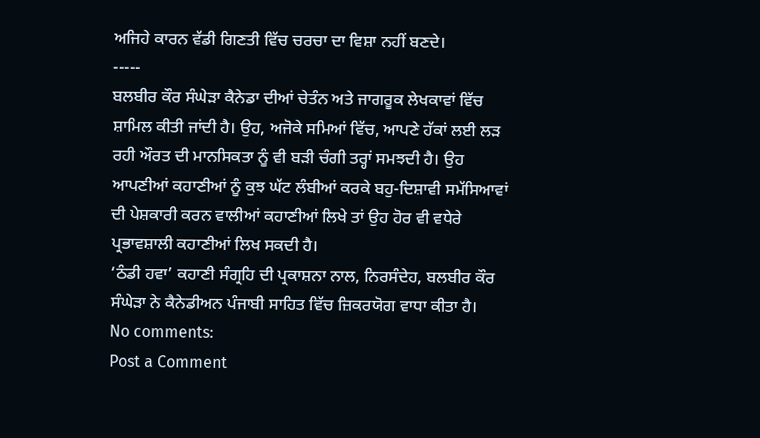ਅਜਿਹੇ ਕਾਰਨ ਵੱਡੀ ਗਿਣਤੀ ਵਿੱਚ ਚਰਚਾ ਦਾ ਵਿਸ਼ਾ ਨਹੀਂ ਬਣਦੇ।
-----
ਬਲਬੀਰ ਕੌਰ ਸੰਘੇੜਾ ਕੈਨੇਡਾ ਦੀਆਂ ਚੇਤੰਨ ਅਤੇ ਜਾਗਰੂਕ ਲੇਖਕਾਵਾਂ ਵਿੱਚ ਸ਼ਾਮਿਲ ਕੀਤੀ ਜਾਂਦੀ ਹੈ। ਉਹ, ਅਜੋਕੇ ਸਮਿਆਂ ਵਿੱਚ, ਆਪਣੇ ਹੱਕਾਂ ਲਈ ਲੜ ਰਹੀ ਔਰਤ ਦੀ ਮਾਨਸਿਕਤਾ ਨੂੰ ਵੀ ਬੜੀ ਚੰਗੀ ਤਰ੍ਹਾਂ ਸਮਝਦੀ ਹੈ। ਉਹ ਆਪਣੀਆਂ ਕਹਾਣੀਆਂ ਨੂੰ ਕੁਝ ਘੱਟ ਲੰਬੀਆਂ ਕਰਕੇ ਬਹੁ-ਦਿਸ਼ਾਵੀ ਸਮੱਸਿਆਵਾਂ ਦੀ ਪੇਸ਼ਕਾਰੀ ਕਰਨ ਵਾਲੀਆਂ ਕਹਾਣੀਆਂ ਲਿਖੇ ਤਾਂ ਉਹ ਹੋਰ ਵੀ ਵਧੇਰੇ ਪ੍ਰਭਾਵਸ਼ਾਲੀ ਕਹਾਣੀਆਂ ਲਿਖ ਸਕਦੀ ਹੈ।
‘ਠੰਡੀ ਹਵਾ’ ਕਹਾਣੀ ਸੰਗ੍ਰਹਿ ਦੀ ਪ੍ਰਕਾਸ਼ਨਾ ਨਾਲ, ਨਿਰਸੰਦੇਹ, ਬਲਬੀਰ ਕੌਰ ਸੰਘੇੜਾ ਨੇ ਕੈਨੇਡੀਅਨ ਪੰਜਾਬੀ ਸਾਹਿਤ ਵਿੱਚ ਜ਼ਿਕਰਯੋਗ ਵਾਧਾ ਕੀਤਾ ਹੈ।
No comments:
Post a Comment